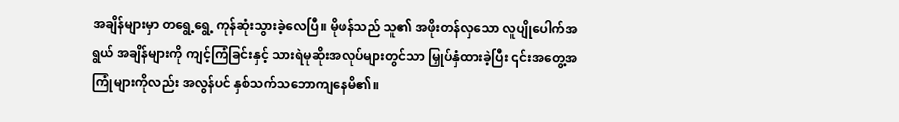အချိန်များမှာ တရွေ့ရွေ့ ကုန်ဆုံးသွားခဲ့လေပြီ။ မိုဖန်သည် သူ၏ အဖိုးတန်လှသော လူပျိုပေါက်အရွယ် အချိန်များကို ကျင့်ကြံခြင်းနှင့် သားရဲမုဆိုးအလုပ်များတွင်သာ မြှုပ်နှံထားခဲ့ပြီး ၎င်းအတွေ့အကြုံများကိုလည်း အလွန်ပင် နှစ်သက်သဘောကျနေမိ၏။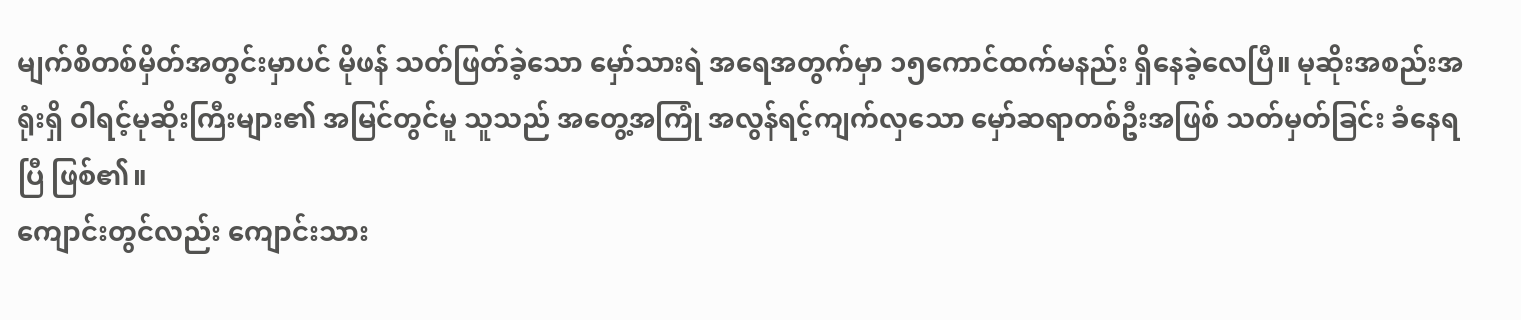မျက်စိတစ်မှိတ်အတွင်းမှာပင် မိုဖန် သတ်ဖြတ်ခဲ့သော မှော်သားရဲ အရေအတွက်မှာ ၁၅ကောင်ထက်မနည်း ရှိနေခဲ့လေပြီ။ မုဆိုးအစည်းအရုံးရှိ ဝါရင့်မုဆိုးကြီးများ၏ အမြင်တွင်မူ သူသည် အတွေ့အကြုံ အလွန်ရင့်ကျက်လှသော မှော်ဆရာတစ်ဦးအဖြစ် သတ်မှတ်ခြင်း ခံနေရပြီ ဖြစ်၏။
ကျောင်းတွင်လည်း ကျောင်းသား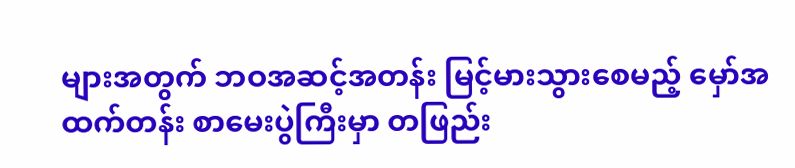များအတွက် ဘဝအဆင့်အတန်း မြင့်မားသွားစေမည့် မှော်အထက်တန်း စာမေးပွဲကြီးမှာ တဖြည်း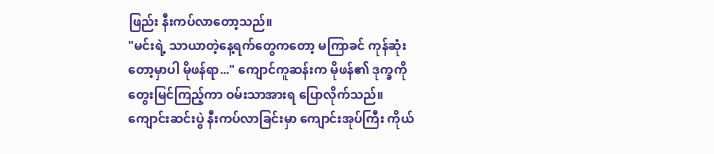ဖြည်း နီးကပ်လာတော့သည်။
"မင်းရဲ့ သာယာတဲ့နေ့ရက်တွေကတော့ မကြာခင် ကုန်ဆုံးတော့မှာပါ မိုဖန်ရာ..." ကျောင်ကူဆန်းက မိုဖန်၏ ဒုက္ခကို တွေးမြင်ကြည့်ကာ ဝမ်းသာအားရ ပြောလိုက်သည်။
ကျောင်းဆင်းပွဲ နီးကပ်လာခြင်းမှာ ကျောင်းအုပ်ကြီး ကိုယ်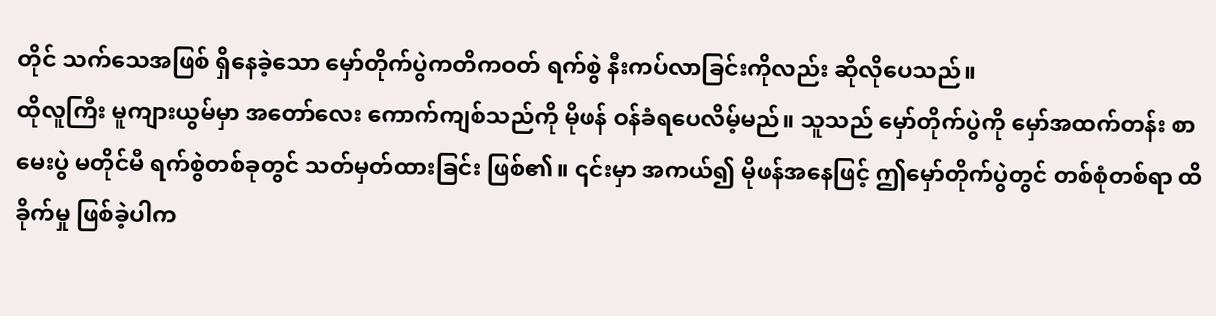တိုင် သက်သေအဖြစ် ရှိနေခဲ့သော မှော်တိုက်ပွဲကတိကဝတ် ရက်စွဲ နီးကပ်လာခြင်းကိုလည်း ဆိုလိုပေသည်။
ထိုလူကြီး မူကျားယွမ်မှာ အတော်လေး ကောက်ကျစ်သည်ကို မိုဖန် ဝန်ခံရပေလိမ့်မည်။ သူသည် မှော်တိုက်ပွဲကို မှော်အထက်တန်း စာမေးပွဲ မတိုင်မီ ရက်စွဲတစ်ခုတွင် သတ်မှတ်ထားခြင်း ဖြစ်၏။ ၎င်းမှာ အကယ်၍ မိုဖန်အနေဖြင့် ဤမှော်တိုက်ပွဲတွင် တစ်စုံတစ်ရာ ထိခိုက်မှု ဖြစ်ခဲ့ပါက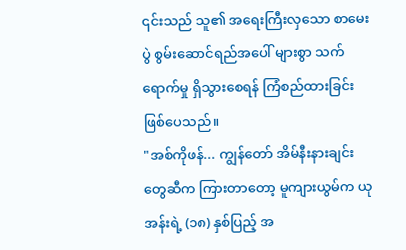၎င်းသည် သူ၏ အရေးကြီးလှသော စာမေးပွဲ စွမ်းဆောင်ရည်အပေါ် များစွာ သက်ရောက်မှု ရှိသွားစေရန် ကြံစည်ထားခြင်း ဖြစ်ပေသည်။
"အစ်ကိုဖန်... ကျွန်တော် အိမ်နီးနားချင်းတွေဆီက ကြားတာတော့ မူကျားယွမ်က ယုအန်းရဲ့ (၁၈) နှစ်ပြည့် အ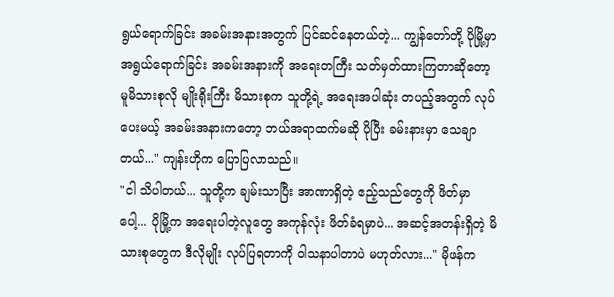ရွယ်ရောက်ခြင်း အခမ်းအနားအတွက် ပြင်ဆင်နေတယ်တဲ့... ကျွန်တော်တို့ ပိုမြို့မှာ အရွယ်ရောက်ခြင်း အခမ်းအနားကို အရေးတကြီး သတ်မှတ်ထားကြတာဆိုတော့ မူမိသားစုလို မျိုးရိုးကြီး မိသားစုက သူတို့ရဲ့ အရေးအပါဆုံး တပည့်အတွက် လုပ်ပေးမယ့် အခမ်းအနားကတော့ ဘယ်အရာထက်မဆို ပိုပြီး ခမ်းနားမှာ သေချာတယ်..." ကျန်းဟိုက ပြောပြလာသည်။
"ငါ သိပါတယ်... သူတို့က ချမ်းသာပြီး အာဏာရှိတဲ့ ဧည့်သည်တွေကို ဖိတ်မှာပေါ့... ပိုမြို့က အရေးပါတဲ့လူတွေ အကုန်လုံး ဖိတ်ခံရမှာပဲ... အဆင့်အတန်းရှိတဲ့ မိသားစုတွေက ဒီလိုမျိုး လုပ်ပြရတာကို ဝါသနာပါတာပဲ မဟုတ်လား..." မိုဖန်က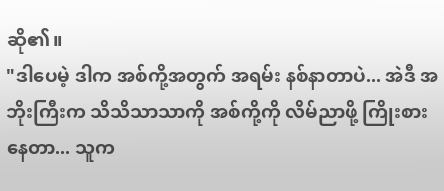ဆို၏။
"ဒါပေမဲ့ ဒါက အစ်ကို့အတွက် အရမ်း နစ်နာတာပဲ... အဲဒီ အဘိုးကြီးက သိသိသာသာကို အစ်ကို့ကို လိမ်ညာဖို့ ကြိုးစားနေတာ... သူက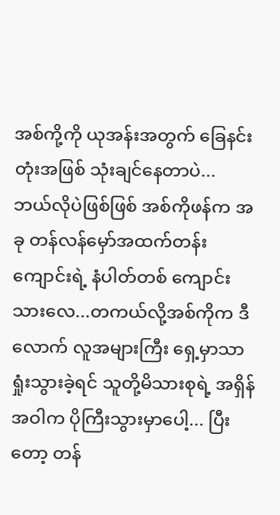အစ်ကို့ကို ယုအန်းအတွက် ခြေနင်းတုံးအဖြစ် သုံးချင်နေတာပဲ... ဘယ်လိုပဲဖြစ်ဖြစ် အစ်ကိုဖန်က အခု တန်လန်မှော်အထက်တန်းကျောင်းရဲ့ နံပါတ်တစ် ကျောင်းသားလေ...တကယ်လို့အစ်ကိုက ဒီလောက် လူအများကြီး ရှေ့မှာသာ ရှုံးသွားခဲ့ရင် သူတို့မိသားစုရဲ့ အရှိန်အဝါက ပိုကြီးသွားမှာပေါ့... ပြီးတော့ တန်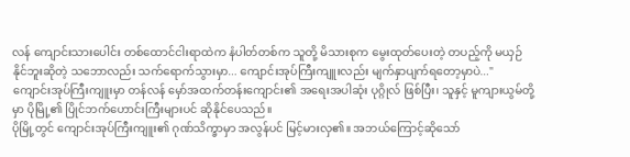လန် ကျောင်းသားပေါင်း တစ်ထောင်ငါးရာထဲက နံပါတ်တစ်က သူတို့ မိသားစုက မွေးထုတ်ပေးတဲ့ တပည့်ကို မယှဉ်နိုင်ဘူးဆိုတဲ့ သဘောလည်း သက်ရောက်သွားမှာ... ကျောင်းအုပ်ကြီးကျူးလည်း မျက်နှာပျက်ရတော့မှာပဲ..."
ကျောင်းအုပ်ကြီးကျူးမှာ တန်လန် မှော်အထက်တန်းကျောင်း၏ အရေးအပါဆုံး ပုဂ္ဂိုလ် ဖြစ်ပြီး၊ သူနှင့် မူကျားယွမ်တို့မှာ ပိုမြို့၏ ပြိုင်ဘက်ဟောင်းကြီးများပင် ဆိုနိုင်ပေသည်။
ပိုမြို့တွင် ကျောင်းအုပ်ကြီးကျူး၏ ဂုဏ်သိက္ခာမှာ အလွန်ပင် မြင့်မားလှ၏။ အဘယ်ကြောင့်ဆိုသော်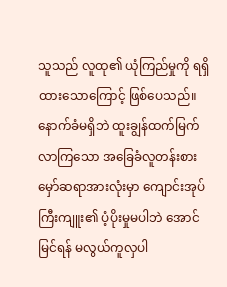သူသည် လူထု၏ ယုံကြည်မှုကို ရရှိထားသောကြောင့် ဖြစ်ပေသည်။ နောက်ခံမရှိဘဲ ထူးချွန်ထက်မြက်လာကြသော အခြေခံလူတန်းစား မှော်ဆရာအားလုံးမှာ ကျောင်းအုပ်ကြီးကျူး၏ ပံ့ပိုးမှုမပါဘဲ အောင်မြင်ရန် မလွယ်ကူလှပါ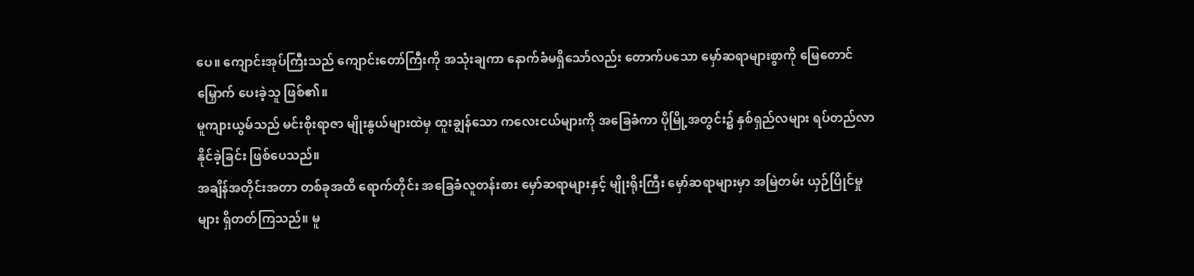ပေ။ ကျောင်းအုပ်ကြီးသည် ကျောင်းတော်ကြီးကို အသုံးချကာ နောက်ခံမရှိသော်လည်း တောက်ပသော မှော်ဆရာများစွာကို မြေတောင်မြှောက် ပေးခဲ့သူ ဖြစ်၏။
မူကျားယွမ်သည် မင်းစိုးရာဇာ မျိုးနွယ်များထဲမှ ထူးချွန်သော ကလေးငယ်များကို အခြေခံကာ ပိုမြို့အတွင်း၌ နှစ်ရှည်လများ ရပ်တည်လာနိုင်ခဲ့ခြင်း ဖြစ်ပေသည်။
အချိန်အတိုင်းအတာ တစ်ခုအထိ ရောက်တိုင်း အခြေခံလူတန်းစား မှော်ဆရာများနှင့် မျိုးရိုးကြီး မှော်ဆရာများမှာ အမြဲတမ်း ယှဉ်ပြိုင်မှုများ ရှိတတ်ကြသည်။ မူ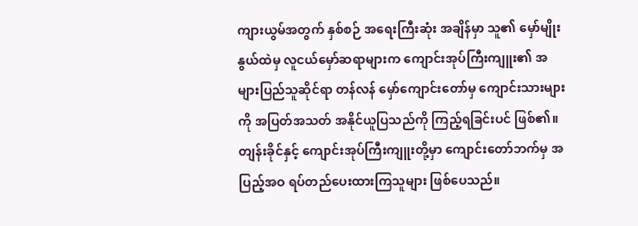ကျားယွမ်အတွက် နှစ်စဉ် အရေးကြီးဆုံး အချိန်မှာ သူ၏ မှော်မျိုးနွယ်ထဲမှ လူငယ်မှော်ဆရာများက ကျောင်းအုပ်ကြီးကျူး၏ အများပြည်သူဆိုင်ရာ တန်လန် မှော်ကျောင်းတော်မှ ကျောင်းသားများကို အပြတ်အသတ် အနိုင်ယူပြသည်ကို ကြည့်ရခြင်းပင် ဖြစ်၏။
တျန်းခိုင်နှင့် ကျောင်းအုပ်ကြီးကျူးတို့မှာ ကျောင်းတော်ဘက်မှ အပြည့်အဝ ရပ်တည်ပေးထားကြသူများ ဖြစ်ပေသည်။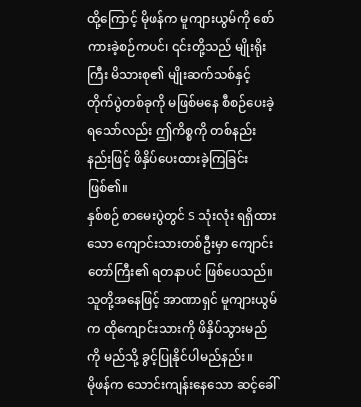ထို့ကြောင့် မိုဖန်က မူကျားယွမ်ကို စော်ကားခဲ့စဉ်ကပင်၊ ၎င်းတို့သည် မျိုးရိုးကြီး မိသားစု၏ မျိုးဆက်သစ်နှင့် တိုက်ပွဲတစ်ခုကို မဖြစ်မနေ စီစဉ်ပေးခဲ့ရသော်လည်း ဤကိစ္စကို တစ်နည်းနည်းဖြင့် ဖိနှိပ်ပေးထားခဲ့ကြခြင်း ဖြစ်၏။
နှစ်စဉ် စာမေးပွဲတွင် S သုံးလုံး ရရှိထားသော ကျောင်းသားတစ်ဦးမှာ ကျောင်းတော်ကြီး၏ ရတနာပင် ဖြစ်ပေသည်။ သူတို့အနေဖြင့် အာဏာရှင် မူကျားယွမ်က ထိုကျောင်းသားကို ဖိနှိပ်သွားမည်ကို မည်သို့ ခွင့်ပြုနိုင်ပါမည်နည်း။
မိုဖန်က သောင်းကျန်းနေသော ဆင့်ခေါ်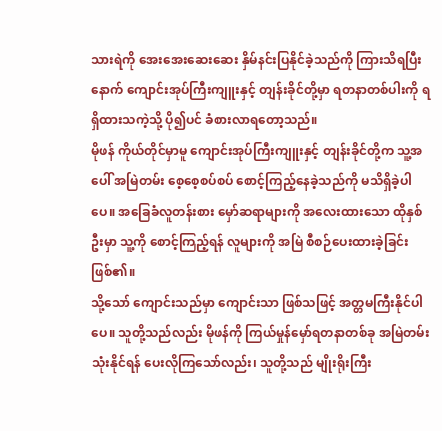သားရဲကို အေးအေးဆေးဆေး နှိမ်နင်းပြနိုင်ခဲ့သည်ကို ကြားသိရပြီးနောက် ကျောင်းအုပ်ကြီးကျူးနှင့် တျန်းခိုင်တို့မှာ ရတနာတစ်ပါးကို ရရှိထားသကဲ့သို့ ပို၍ပင် ခံစားလာရတော့သည်။
မိုဖန် ကိုယ်တိုင်မှာမူ ကျောင်းအုပ်ကြီးကျူးနှင့် တျန်းခိုင်တို့က သူ့အပေါ် အမြဲတမ်း စေ့စေ့စပ်စပ် စောင့်ကြည့်နေခဲ့သည်ကို မသိရှိခဲ့ပါပေ။ အခြေခံလူတန်းစား မှော်ဆရာများကို အလေးထားသော ထိုနှစ်ဦးမှာ သူ့ကို စောင့်ကြည့်ရန် လူများကို အမြဲ စီစဉ်ပေးထားခဲ့ခြင်း ဖြစ်၏။
သို့သော် ကျောင်းသည်မှာ ကျောင်းသာ ဖြစ်သဖြင့် အတ္တမကြီးနိုင်ပါပေ။ သူတို့သည်လည်း မိုဖန်ကို ကြယ်မှုန်မှော်ရတနာတစ်ခု အမြဲတမ်း သုံးနိုင်ရန် ပေးလိုကြသော်လည်း၊ သူတို့သည် မျိုးရိုးကြီး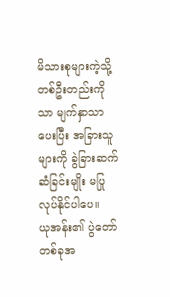မိသားစုများကဲ့သို့ တစ်ဦးတည်းကိုသာ မျက်နှာသာပေးပြီး အခြားသူများကို ခွဲခြားဆက်ဆံခြင်းမျိုး မပြုလုပ်နိုင်ပါပေ။
ယုအန်း၏ ပွဲတော်တစ်ခုအ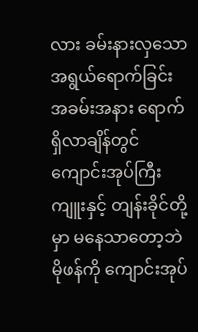လား ခမ်းနားလှသော အရွယ်ရောက်ခြင်း အခမ်းအနား ရောက်ရှိလာချိန်တွင် ကျောင်းအုပ်ကြီးကျူးနှင့် တျန်းခိုင်တို့မှာ မနေသာတော့ဘဲ မိုဖန်ကို ကျောင်းအုပ်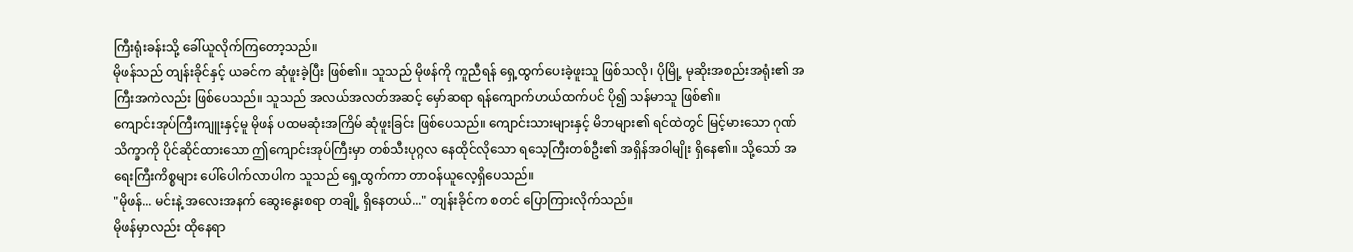ကြီးရုံးခန်းသို့ ခေါ်ယူလိုက်ကြတော့သည်။
မိုဖန်သည် တျန်းခိုင်နှင့် ယခင်က ဆုံဖူးခဲ့ပြီး ဖြစ်၏။ သူသည် မိုဖန်ကို ကူညီရန် ရှေ့ထွက်ပေးခဲ့ဖူးသူ ဖြစ်သလို၊ ပိုမြို့ မုဆိုးအစည်းအရုံး၏ အကြီးအကဲလည်း ဖြစ်ပေသည်။ သူသည် အလယ်အလတ်အဆင့် မှော်ဆရာ ရန်ကျောက်ဟယ်ထက်ပင် ပို၍ သန်မာသူ ဖြစ်၏။
ကျောင်းအုပ်ကြီးကျူးနှင့်မူ မိုဖန် ပထမဆုံးအကြိမ် ဆုံဖူးခြင်း ဖြစ်ပေသည်။ ကျောင်းသားများနှင့် မိဘများ၏ ရင်ထဲတွင် မြင့်မားသော ဂုဏ်သိက္ခာကို ပိုင်ဆိုင်ထားသော ဤကျောင်းအုပ်ကြီးမှာ တစ်သီးပုဂ္ဂလ နေထိုင်လိုသော ရသေ့ကြီးတစ်ဦး၏ အရှိန်အဝါမျိုး ရှိနေ၏။ သို့သော် အရေးကြီးကိစ္စများ ပေါ်ပေါက်လာပါက သူသည် ရှေ့ထွက်ကာ တာဝန်ယူလေ့ရှိပေသည်။
"မိုဖန်... မင်းနဲ့ အလေးအနက် ဆွေးနွေးစရာ တချို့ ရှိနေတယ်..." တျန်းခိုင်က စတင် ပြောကြားလိုက်သည်။
မိုဖန်မှာလည်း ထိုနေရာ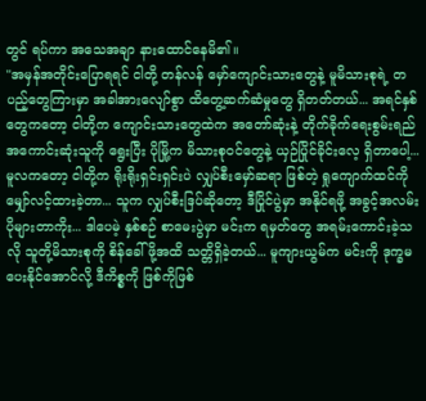တွင် ရပ်ကာ အသေအချာ နားထောင်နေမိ၏။
"အမှန်အတိုင်းပြောရရင် ငါတို့ တန်လန် မှော်ကျောင်းသားတွေနဲ့ မူမိသားစုရဲ့ တပည့်တွေကြားမှာ အခါအားလျော်စွာ ထိတွေ့ဆက်ဆံမှုတွေ ရှိတတ်တယ်... အရင်နှစ်တွေကတော့ ငါတို့က ကျောင်းသားတွေထဲက အတော်ဆုံးနဲ့ တိုက်ခိုက်ရေးစွမ်းရည် အကောင်းဆုံးသူကို ရွေးပြီး ပိုမြို့က မိသားစုဝင်တွေနဲ့ ယှဉ်ပြိုင်ခိုင်းလေ့ ရှိတာပေါ့... မူလကတော့ ငါတို့က ရိုးရိုးရှင်းရှင်းပဲ လျှပ်စီးမှော်ဆရာ ဖြစ်တဲ့ ရှုကျောက်ထင်ကို မျှော်လင့်ထားခဲ့တာ... သူက လျှပ်စီးဒြပ်ဆိုတော့ ဒီပြိုင်ပွဲမှာ အနိုင်ရဖို့ အခွင့်အလမ်း ပိုများတာကိုး... ဒါပေမဲ့ နှစ်စဉ် စာမေးပွဲမှာ မင်းက ရမှတ်တွေ အရမ်းကောင်းခဲ့သလို သူတို့မိသားစုကို စိန်ခေါ်ဖို့အထိ သတ္တိရှိခဲ့တယ်... မူကျားယွမ်က မင်းကို ဒုက္ခမပေးနိုင်အောင်လို့ ဒီကိစ္စကို ဖြစ်ကိုဖြစ်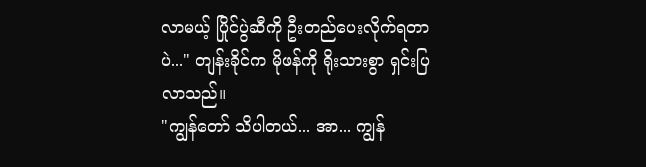လာမယ့် ပြိုင်ပွဲဆီကို ဦးတည်ပေးလိုက်ရတာပဲ..." တျန်းခိုင်က မိုဖန်ကို ရိုးသားစွာ ရှင်းပြလာသည်။
"ကျွန်တော် သိပါတယ်... အာ... ကျွန်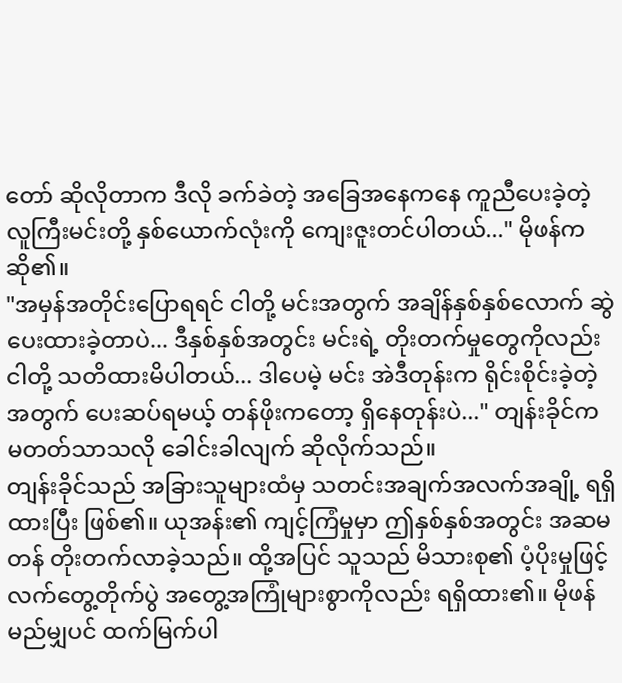တော် ဆိုလိုတာက ဒီလို ခက်ခဲတဲ့ အခြေအနေကနေ ကူညီပေးခဲ့တဲ့ လူကြီးမင်းတို့ နှစ်ယောက်လုံးကို ကျေးဇူးတင်ပါတယ်..." မိုဖန်က ဆို၏။
"အမှန်အတိုင်းပြောရရင် ငါတို့ မင်းအတွက် အချိန်နှစ်နှစ်လောက် ဆွဲပေးထားခဲ့တာပဲ... ဒီနှစ်နှစ်အတွင်း မင်းရဲ့ တိုးတက်မှုတွေကိုလည်း ငါတို့ သတိထားမိပါတယ်... ဒါပေမဲ့ မင်း အဲဒီတုန်းက ရိုင်းစိုင်းခဲ့တဲ့အတွက် ပေးဆပ်ရမယ့် တန်ဖိုးကတော့ ရှိနေတုန်းပဲ..." တျန်းခိုင်က မတတ်သာသလို ခေါင်းခါလျက် ဆိုလိုက်သည်။
တျန်းခိုင်သည် အခြားသူများထံမှ သတင်းအချက်အလက်အချို့ ရရှိထားပြီး ဖြစ်၏။ ယုအန်း၏ ကျင့်ကြံမှုမှာ ဤနှစ်နှစ်အတွင်း အဆမတန် တိုးတက်လာခဲ့သည်။ ထို့အပြင် သူသည် မိသားစု၏ ပံ့ပိုးမှုဖြင့် လက်တွေ့တိုက်ပွဲ အတွေ့အကြုံများစွာကိုလည်း ရရှိထား၏။ မိုဖန် မည်မျှပင် ထက်မြက်ပါ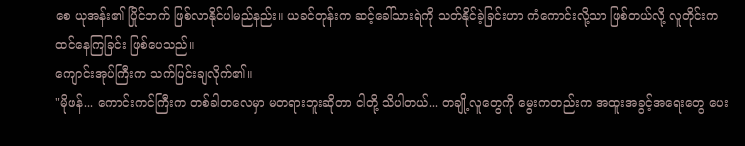စေ ယုအန်း၏ ပြိုင်ဘက် ဖြစ်လာနိုင်ပါမည်နည်း။ ယခင်တုန်းက ဆင့်ခေါ်သားရဲကို သတ်နိုင်ခဲ့ခြင်းဟာ ကံကောင်းလို့သာ ဖြစ်တယ်လို့ လူတိုင်းက ထင်နေကြခြင်း ဖြစ်ပေသည်။
ကျောင်းအုပ်ကြီးက သက်ပြင်းချလိုက်၏။
"မိုဖန်... ကောင်းကင်ကြီးက တစ်ခါတလေမှာ မတရားဘူးဆိုတာ ငါတို့ သိပါတယ်... တချို့လူတွေကို မွေးကတည်းက အထူးအခွင့်အရေးတွေ ပေး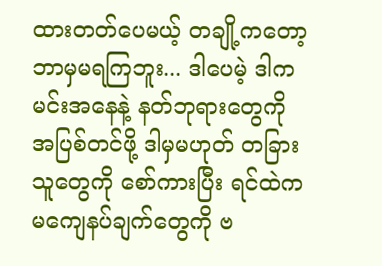ထားတတ်ပေမယ့် တချို့ကတော့ ဘာမှမရကြဘူး... ဒါပေမဲ့ ဒါက မင်းအနေနဲ့ နတ်ဘုရားတွေကို အပြစ်တင်ဖို့ ဒါမှမဟုတ် တခြားသူတွေကို စော်ကားပြီး ရင်ထဲက မကျေနပ်ချက်တွေကို ဗ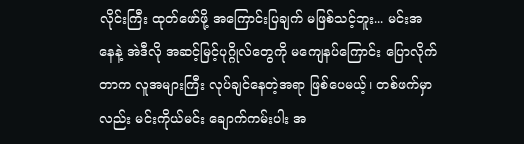လိုင်းကြီး ထုတ်ဖော်ဖို့ အကြောင်းပြချက် မဖြစ်သင့်ဘူး... မင်းအနေနဲ့ အဲဒီလို အဆင့်မြင့်ပုဂ္ဂိုလ်တွေကို မကျေနပ်ကြောင်း ပြောလိုက်တာက လူအများကြီး လုပ်ချင်နေတဲ့အရာ ဖြစ်ပေမယ့်၊ တစ်ဖက်မှာလည်း မင်းကိုယ်မင်း ချောက်ကမ်းပါး အ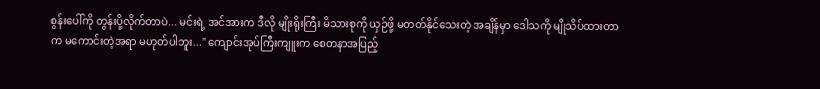စွန်းပေါ်ကို တွန်းပို့လိုက်တာပဲ... မင်းရဲ့ အင်အားက ဒီလို မျိုးရိုးကြီး မိသားစုကို ယှဉ်ဖို့ မတတ်နိုင်သေးတဲ့ အချိန်မှာ ဒေါသကို မျိုသိပ်ထားတာက မကောင်းတဲ့အရာ မဟုတ်ပါဘူး..." ကျောင်းအုပ်ကြီးကျူးက စေတနာအပြည့်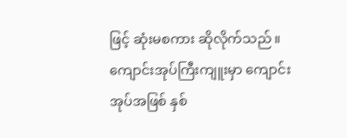ဖြင့် ဆုံးမစကား ဆိုလိုက်သည်။
ကျောင်းအုပ်ကြီးကျူးမှာ ကျောင်းအုပ်အဖြစ် နှစ်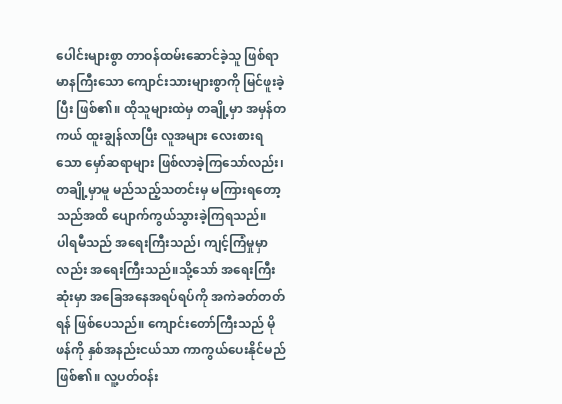ပေါင်းများစွာ တာဝန်ထမ်းဆောင်ခဲ့သူ ဖြစ်ရာ မာနကြီးသော ကျောင်းသားများစွာကို မြင်ဖူးခဲ့ပြီး ဖြစ်၏။ ထိုသူများထဲမှ တချို့မှာ အမှန်တကယ် ထူးချွန်လာပြီး လူအများ လေးစားရသော မှော်ဆရာများ ဖြစ်လာခဲ့ကြသော်လည်း၊ တချို့မှာမူ မည်သည့်သတင်းမှ မကြားရတော့သည်အထိ ပျောက်ကွယ်သွားခဲ့ကြရသည်။
ပါရမီသည် အရေးကြီးသည်၊ ကျင့်ကြံမှုမှာလည်း အရေးကြီးသည်။သို့သော် အရေးကြီးဆုံးမှာ အခြေအနေအရပ်ရပ်ကို အကဲခတ်တတ်ရန် ဖြစ်ပေသည်။ ကျောင်းတော်ကြီးသည် မိုဖန်ကို နှစ်အနည်းငယ်သာ ကာကွယ်ပေးနိုင်မည် ဖြစ်၏။ လူ့ပတ်ဝန်း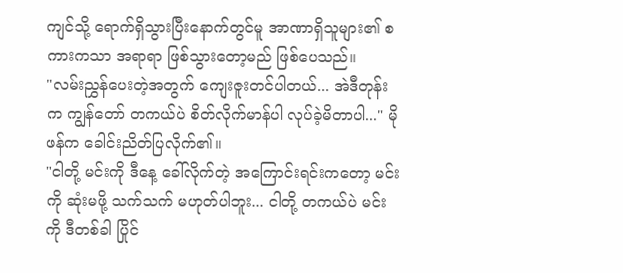ကျင်သို့ ရောက်ရှိသွားပြီးနောက်တွင်မူ အာဏာရှိသူများ၏ စကားကသာ အရာရာ ဖြစ်သွားတော့မည် ဖြစ်ပေသည်။
"လမ်းညွှန်ပေးတဲ့အတွက် ကျေးဇူးတင်ပါတယ်... အဲဒီတုန်းက ကျွန်တော် တကယ်ပဲ စိတ်လိုက်မာန်ပါ လုပ်ခဲ့မိတာပါ..." မိုဖန်က ခေါင်းညိတ်ပြလိုက်၏။
"ငါတို့ မင်းကို ဒီနေ့ ခေါ်လိုက်တဲ့ အကြောင်းရင်းကတော့ မင်းကို ဆုံးမဖို့ သက်သက် မဟုတ်ပါဘူး... ငါတို့ တကယ်ပဲ မင်းကို ဒီတစ်ခါ ပြိုင်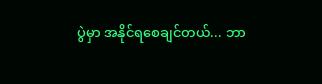ပွဲမှာ အနိုင်ရစေချင်တယ်... ဘာ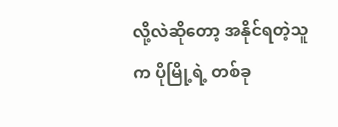လို့လဲဆိုတော့ အနိုင်ရတဲ့သူက ပိုမြို့ရဲ့ တစ်ခု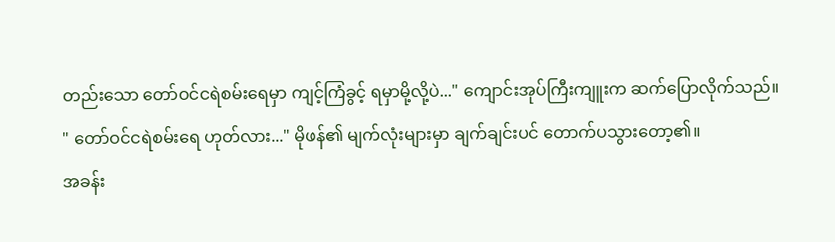တည်းသော တော်ဝင်ငရဲစမ်းရေမှာ ကျင့်ကြံခွင့် ရမှာမို့လို့ပဲ..." ကျောင်းအုပ်ကြီးကျူးက ဆက်ပြောလိုက်သည်။
" တော်ဝင်ငရဲစမ်းရေ ဟုတ်လား..." မိုဖန်၏ မျက်လုံးများမှာ ချက်ချင်းပင် တောက်ပသွားတော့၏။
အခန်း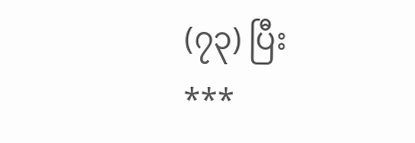(၇၃) ပြီး
***